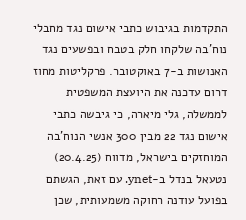התקדמות בגיבוש כתבי אישום נגד מחבלי נוח'בה שלקחו חלק בטבח ובפשעים נגד האנושות ב-7 באוקטובר. פרקליטות מחוז דרום עדכנה את היועצת המשפטית לממשלה, גלי מיארה, כי גיבשה כתבי אישום נגד 22 מבין 300 אנשי הנוח'בה המוחזקים בישראל, מדווח (20.4.25) נטעאל בנדל ב-ynet. עם זאת, הגשתם בפועל עודנה רחוקה משמעותית, שכן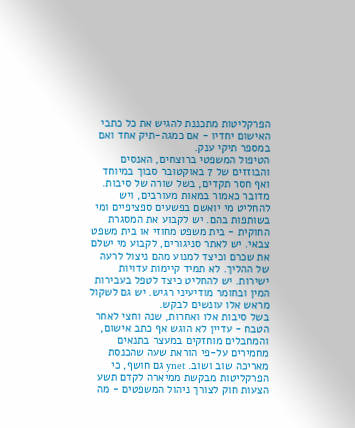הפרקליטות מתכננת להגיש את כל כתבי האישום יחדיו - אם כמגה-תיק אחד ואם במספר תיקי ענק.
הטיפול המשפטי ברוצחים, האנסים והבוזזים של 7 באוקטובר סבוך במיוחד ואף חסר תקדים, בשל שורה של סיבות. מדובר כאמור במאות מעורבים, ויש להחליט מי יואשם בפשעים ספציפיים ומי בשותפות בהם. יש לקבוע את המסגרת החוקית - בית משפט מחוזי או בית משפט צבאי. יש לאתר סניגורים, לקבוע מי ישלם את שכרם וכיצד למנוע מהם ניצול לרעה של ההליך. לא תמיד קיימות עדויות ישירות. יש להחליט כיצד לטפל בעבירות המין ובחומר מודיעיני רגיש. יש גם לשקול מראש אלו עונשים לבקש.
בשל סיבות אלו ואחרות, שנה וחצי לאחר הטבח - עדיין לא הוגש אף כתב אישום, והמחבלים מוחזקים במעצר בתנאים מחמירים על-פי הוראת שעה שהכנסת מאריכה שוב ושוב. ynet גם חושף, כי הפרקליטות מבקשת ממיארה לקדם תשע הצעות חוק לצורך ניהול המשפטים - מה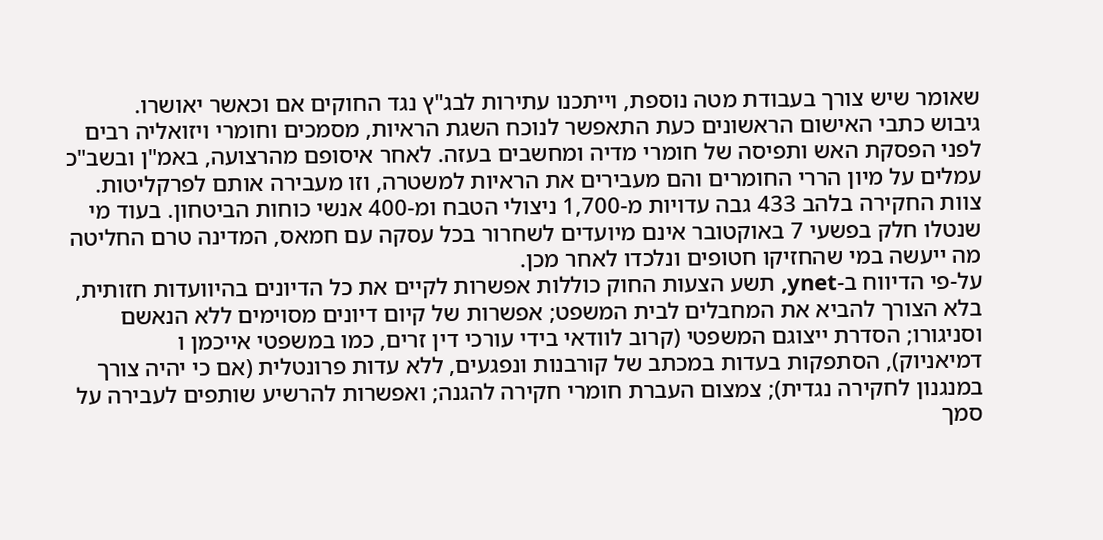שאומר שיש צורך בעבודת מטה נוספת, וייתכנו עתירות לבג"ץ נגד החוקים אם וכאשר יאושרו.
גיבוש כתבי האישום הראשונים כעת התאפשר לנוכח השגת הראיות, מסמכים וחומרי ויזואליה רבים לפני הפסקת האש ותפיסה של חומרי מדיה ומחשבים בעזה. לאחר איסופם מהרצועה, באמ"ן ובשב"כ עמלים על מיון הררי החומרים והם מעבירים את הראיות למשטרה, וזו מעבירה אותם לפרקליטות. צוות החקירה בלהב 433 גבה עדויות מ-1,700 ניצולי הטבח ומ-400 אנשי כוחות הביטחון. בעוד מי שנטלו חלק בפשעי 7 באוקטובר אינם מיועדים לשחרור בכל עסקה עם חמאס, המדינה טרם החליטה מה ייעשה במי שהחזיקו חטופים ונלכדו לאחר מכן.
על-פי הדיווח ב-ynet, תשע הצעות החוק כוללות אפשרות לקיים את כל הדיונים בהיוועדות חזותית, בלא הצורך להביא את המחבלים לבית המשפט; אפשרות של קיום דיונים מסוימים ללא הנאשם וסניגורו; הסדרת ייצוגם המשפטי (קרוב לוודאי בידי עורכי דין זרים, כמו במשפטי אייכמן ו
דמיאניוק), הסתפקות בעדות במכתב של קורבנות ונפגעים, ללא עדות פרונטלית (אם כי יהיה צורך במנגנון לחקירה נגדית); צמצום העברת חומרי חקירה להגנה; ואפשרות להרשיע שותפים לעבירה על סמך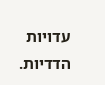עדויות הדדיות.